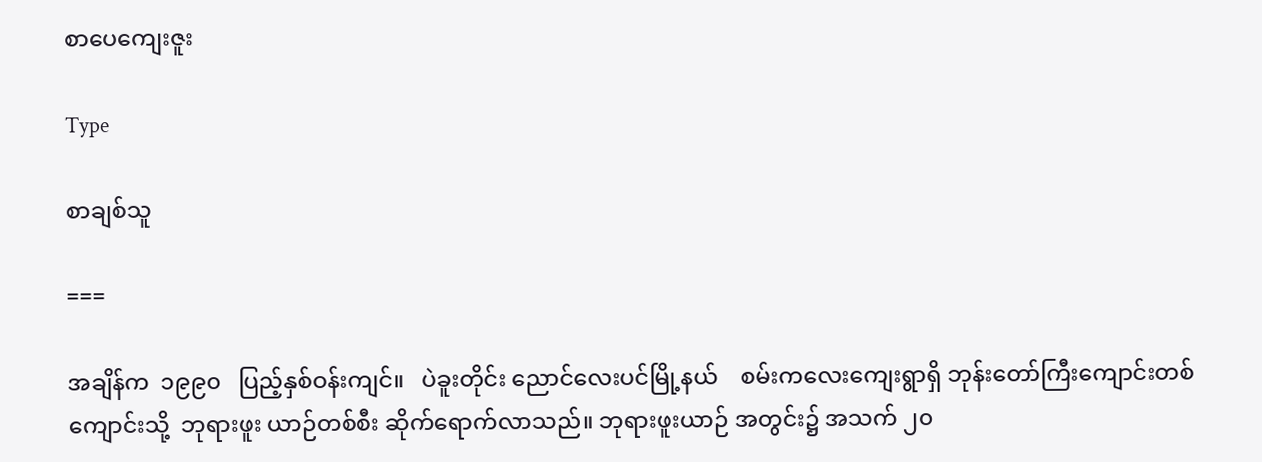စာပေကျေးဇူး

Type

စာချစ်သူ

===

အချိန်က  ၁၉၉၀   ပြည့်နှစ်ဝန်းကျင်။   ပဲခူးတိုင်း ညောင်လေးပင်မြို့နယ်    စမ်းကလေးကျေးရွာရှိ ဘုန်းတော်ကြီးကျောင်းတစ်ကျောင်းသို့  ဘုရားဖူး ယာဉ်တစ်စီး ဆိုက်ရောက်လာသည်။ ဘုရားဖူးယာဉ် အတွင်း၌ အသက် ၂၀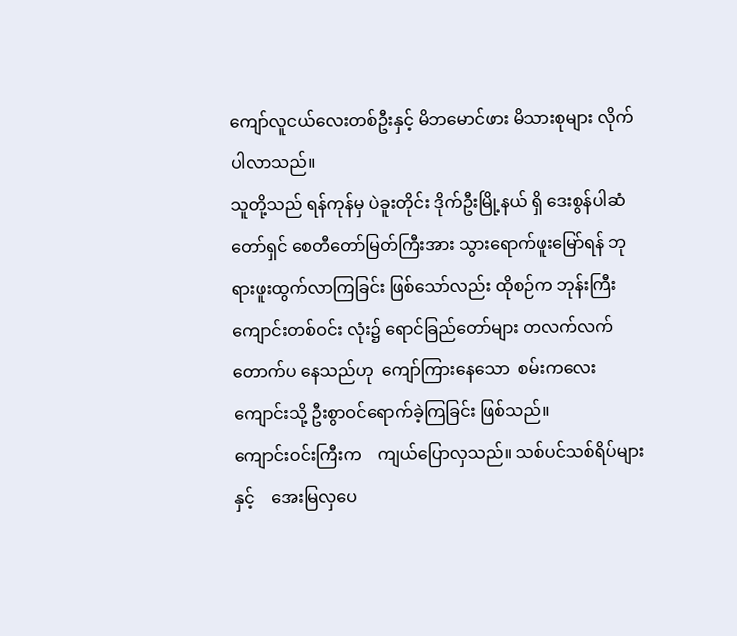ကျော်လူငယ်လေးတစ်ဦးနှင့် မိဘမောင်ဖား မိသားစုများ လိုက်ပါလာသည်။
သူတို့သည် ရန်ကုန်မှ ပဲခူးတိုင်း ဒိုက်ဦးမြို့နယ် ရှိ ဒေးစွန်ပါဆံတော်ရှင် စေတီတော်မြတ်ကြီးအား သွားရောက်ဖူးမြော်ရန် ဘုရားဖူးထွက်လာကြခြင်း ဖြစ်သော်လည်း ထိုစဉ်က ဘုန်းကြီးကျောင်းတစ်ဝင်း လုံး၌ ရောင်ခြည်တော်များ တလက်လက်တောက်ပ နေသည်ဟု  ကျော်ကြားနေသော  စမ်းကလေး ကျောင်းသို့ ဦးစွာဝင်ရောက်ခဲ့ကြခြင်း ဖြစ်သည်။
ကျောင်းဝင်းကြီးက    ကျယ်ပြောလှသည်။ သစ်ပင်သစ်ရိပ်များနှင့်    အေးမြလှပေ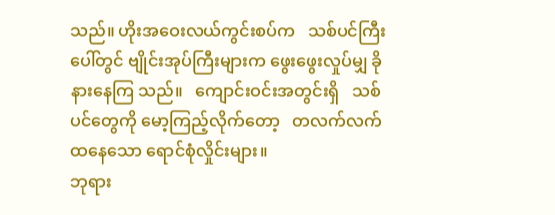သည်။ ဟိုးအဝေးလယ်ကွင်းစပ်က   သစ်ပင်ကြီးပေါ်တွင် ဗျိုင်းအုပ်ကြီးများက ဖွေးဖွေးလှုပ်မျှ ခိုနားနေကြ သည်။   ကျောင်းဝင်းအတွင်းရှိ   သစ်ပင်တွေကို မော့ကြည့်လိုက်တော့   တလက်လက်ထနေသော ရောင်စုံလှိုင်းများ။
ဘုရား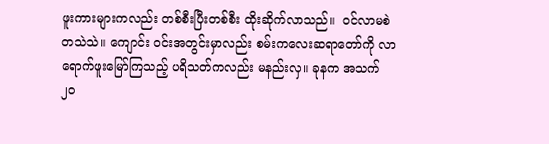ဖူးကားများကလည်း တစ်စီးပြီးတစ်စီး ထိုးဆိုက်လာသည်။  ဝင်လာမစဲ တသဲသဲ။ ကျောင်း ဝင်းအတွင်းမှာလည်း စမ်းကလေးဆရာတော်ကို လာရောက်ဖူးမြော်ကြသည့် ပရိသတ်ကလည်း မနည်းလှ။ ခုနက အသက် ၂၀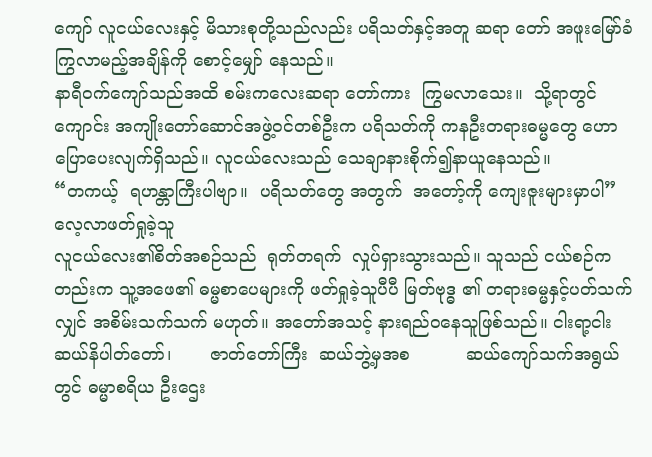ကျော် လူငယ်လေးနှင့် မိသားစုတို့သည်လည်း ပရိသတ်နှင့်အတူ ဆရာ တော် အဖူးမြော်ခံကြွလာမည့်အချိန်ကို စောင့်မျှော် နေသည်။
နာရီဝက်ကျော်သည်အထိ စမ်းကလေးဆရာ တော်ကား  ကြွမလာသေး။  သို့ရာတွင် ကျောင်း အကျိုးတော်ဆောင်အဖွဲ့ဝင်တစ်ဦးက ပရိသတ်ကို ကနဦးတရားဓမ္မတွေ ဟောပြောပေးလျက်ရှိသည်။ လူငယ်လေးသည် သေချာနားစိုက်၍နာယူနေသည်။
“တကယ့်  ရဟန္တာကြီးပါဗျာ။  ပရိသတ်တွေ အတွက်  အတော့်ကို ကျေးဇူးများမှာပါ”
လေ့လာဖတ်ရှုခဲ့သူ
လူငယ်လေး၏စိတ်အစဉ်သည်  ရုတ်တရက်  လှုပ်ရှားသွားသည်။ သူသည် ငယ်စဉ်ကတည်းက သူ့အဖေ၏ ဓမ္မစာပေများကို ဖတ်ရှုခဲ့သူပီပီ မြတ်ဗုဒ္ဓ ၏ တရားဓမ္မနှင့်ပတ်သက်လျှင် အစိမ်းသက်သက် မဟုတ်။ အတော်အသင့် နားရည်ဝနေသူဖြစ်သည်။ ငါးရာ့ငါးဆယ်နိပါတ်တော်၊       ဇာတ်တော်ကြီး  ဆယ်ဘွဲ့မှအစ          ဆယ်ကျော်သက်အရွယ်တွင် ဓမ္မာစရိယ ဦးဌေး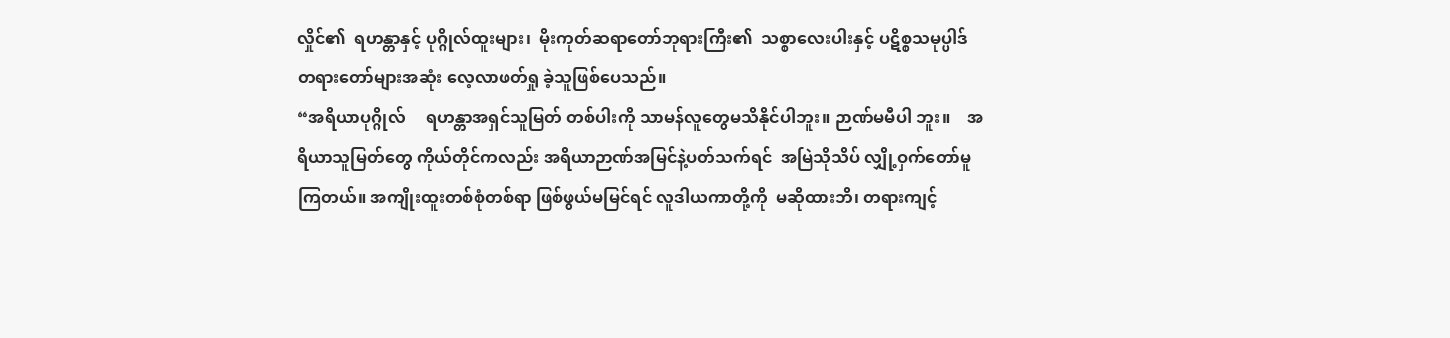လှိုင်၏  ရဟန္တာနှင့် ပုဂ္ဂိုလ်ထူးများ၊  မိုးကုတ်ဆရာတော်ဘုရားကြီး၏  သစ္စာလေးပါးနှင့် ပဋိစ္စသမုပ္ပါဒ်တရားတော်များအဆုံး လေ့လာဖတ်ရှု ခဲ့သူဖြစ်ပေသည်။
“အရိယာပုဂ္ဂိုလ်     ရဟန္တာအရှင်သူမြတ် တစ်ပါးကို သာမန်လူတွေမသိနိုင်ပါဘူး။ ဉာဏ်မမီပါ ဘူး။    အရိယာသူမြတ်တွေ ကိုယ်တိုင်ကလည်း အရိယာဉာဏ်အမြင်နဲ့ပတ်သက်ရင်  အမြဲသိုသိပ် လျှို့ဝှက်တော်မူကြတယ်။ အကျိုးထူးတစ်စုံတစ်ရာ ဖြစ်ဖွယ်မမြင်ရင် လူဒါယကာတို့ကို  မဆိုထားဘိ၊ တရားကျင့်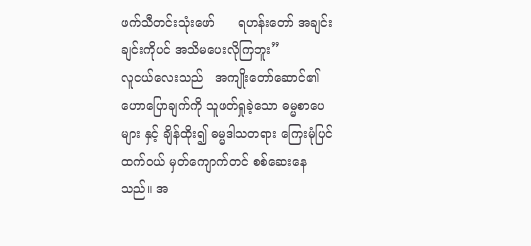ဖက်သီတင်းသုံးဖော်      ရဟန်းတော် အချင်းချင်းကိုပင် အသိမပေးလိုကြဘူး”
လူငယ်လေးသည်   အကျိုးတော်ဆောင်၏ ဟောပြောချက်ကို သူဖတ်ရှုခဲ့သော ဓမ္မစာပေများ နှင့် ချိန်ထိုး၍ ဓမ္မဒါသတရား ကြေးမုံပြင်ထက်ဝယ် မှတ်ကျောက်တင် စစ်ဆေးနေသည်။ အ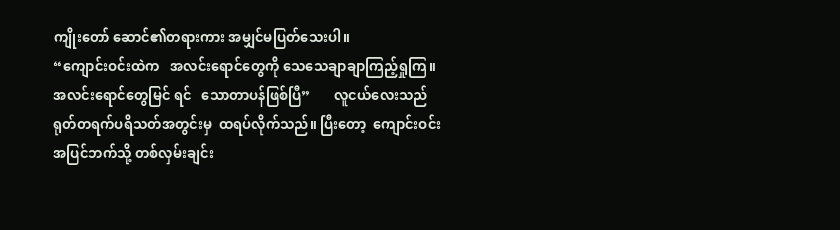ကျိုးတော် ဆောင်၏တရားကား အမျှင်မပြတ်သေးပါ။
“ကျောင်းဝင်းထဲက   အလင်းရောင်တွေကို သေသေချာချာကြည့်ရှုကြ။  အလင်းရောင်တွေမြင် ရင်   သောတာပန်ဖြစ်ပြီ”       လူငယ်လေးသည် ရုတ်တရက်ပရိသတ်အတွင်းမှ  ထရပ်လိုက်သည်။ ပြီးတော့  ကျောင်းဝင်းအပြင်ဘက်သို့ တစ်လှမ်းချင်း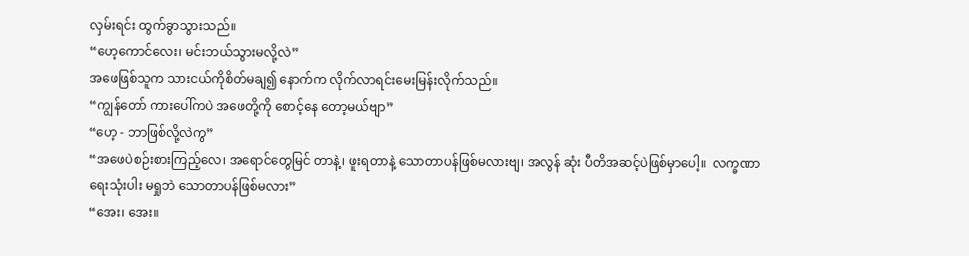လှမ်းရင်း ထွက်ခွာသွားသည်။
“ဟေ့ကောင်လေး၊ မင်းဘယ်သွားမလို့လဲ”
အဖေဖြစ်သူက သားငယ်ကိုစိတ်မချ၍ နောက်က လိုက်လာရင်းမေးမြန်းလိုက်သည်။
“ကျွန်တော် ကားပေါ်ကပဲ အဖေတို့ကို စောင့်နေ တော့မယ်ဗျာ”
“ဟေ့ - ဘာဖြစ်လို့လဲကွ”
“အဖေပဲစဉ်းစားကြည့်လေ၊ အရောင်တွေမြင် တာနဲ့၊ ဖူးရတာနဲ့ သောတာပန်ဖြစ်မလားဗျ၊ အလွန် ဆုံး ပီတိအဆင့်ပဲဖြစ်မှာပေါ့။  လက္ခဏာရေးသုံးပါး မရှုဘဲ သောတာပန်ဖြစ်မလား”
“အေး၊ အေး။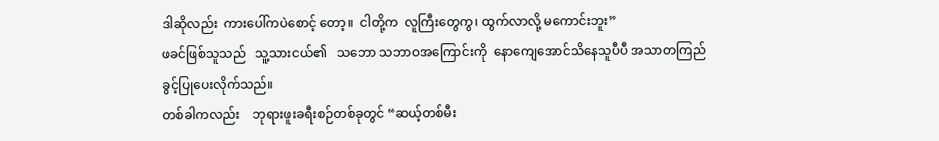ဒါဆိုလည်း  ကားပေါ်ကပဲစောင့် တော့။  ငါတို့က  လူကြီးတွေကွ၊ ထွက်လာလို့ မကောင်းဘူး”
ဖခင်ဖြစ်သူသည်   သူ့သားငယ်၏   သဘော သဘာဝအကြောင်းကို  နောကျေအောင်သိနေသူပီပီ အသာတကြည် ခွင့်ပြုပေးလိုက်သည်။
တစ်ခါကလည်း    ဘုရားဖူးခရီးစဉ်တစ်ခုတွင် “ဆယ့်တစ်မီး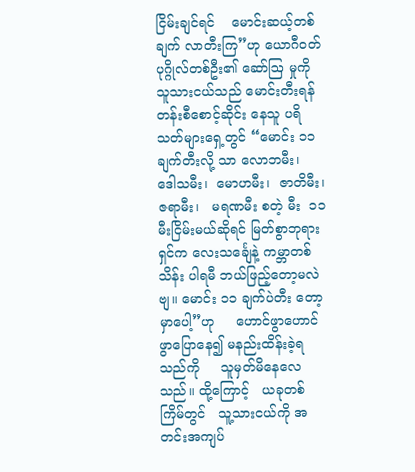ငြိမ်းချင်ရင်    မောင်းဆယ့်တစ်ချက် လာတီးကြ”ဟု ယောဂီဝတ်ပုဂ္ဂိုလ်တစ်ဦး၏ ဆော်ဩ မှုကို သူသားငယ်သည် မောင်းတီးရန် တန်းစီစောင့်ဆိုင်း နေသူ ပရိသတ်များရှေ့တွင် “မောင်း ၁၁ ချက်တီးလို့ သာ လောဘမီး၊  ဒေါသမီး၊  မောဟမီး၊  ဇာတိမီး၊ ဇရာမီး၊   မရဏမီး စတဲ့ မီး  ၁၁ မီးငြိမ်းမယ်ဆိုရင် မြတ်စွာဘုရားရှင်က လေးသင်္ချေနဲ့ ကမ္ဘာတစ်သိန်း ပါရမီ ဘယ်ဖြည့်တော့မလဲဗျ။ မောင်း ၁၁ ချက်ပဲတီး တော့မှာပေါ့”ဟု     ဟောင်ဖွာဟောင်ဖွာပြောနေ၍ မနည်းထိန်းခဲ့ရသည်ကို     သူမှတ်မိနေလေသည်။ ထို့ကြောင့်   ယခုတစ်ကြိမ်တွင်   သူ့သားငယ်ကို အတင်းအကျပ်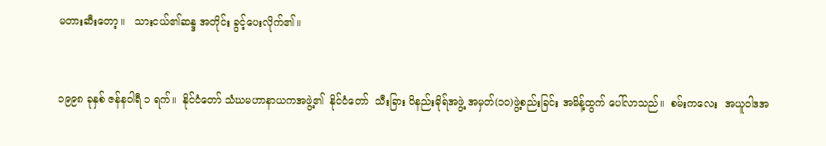မတားဆီးတော့။   သားငယ်၏ဆန္ဒ အတိုင်း ခွင့်ပေးလိုက်၏။


၁၉၉၈ ခုနှစ် ဇန်နဝါရီ ၁ ရက်။  နိုင်ငံတော် သံဃမဟာနာယကအဖွဲ့၏  နိုင်ငံတော်  သီးခြား ဝိနည်းဓိုရ်အဖွဲ့ အမှတ်(၁၀)ဖွဲ့စည်းခြင်း အမိန့်ထွက် ပေါ်လာသည်။  စမ်းကလေး  အယူဝါဒအ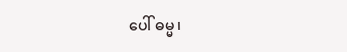ပေါ် ဓမ္မ၊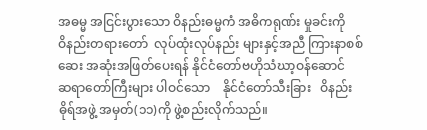အဓမ္မ အငြင်းပွားသော ဝိနည်းဓမ္မကံ အဓိကရုဏ်း မှုခင်းကို    ဝိနည်းတရားတော်  လုပ်ထုံးလုပ်နည်း များနှင့်အညီ ကြားနာစစ်ဆေး အဆုံးအဖြတ်ပေးရန် နိုင်ငံတော်ဗဟိုသံဃာ့ဝန်ဆောင်  ဆရာတော်ကြီးများ ပါဝင်သော    နိုင်ငံတော်သီးခြား   ဝိနည်းဓိုရ်အဖွဲ့ အမှတ်(၁၁)ကို ဖွဲ့စည်းလိုက်သည်။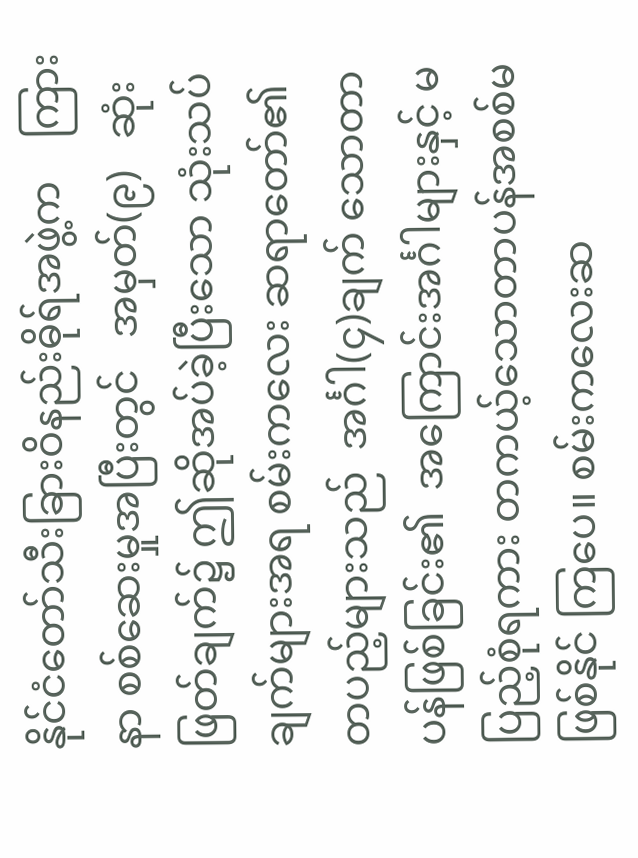နိုင်ငံတော်သီးခြားဝိနည်းဓိုရ်အဖွဲ့က    ကြားနာ စစ်ဆေးမှုအပြီးတွင်   အမှတ်(၉)   ဆုံးဖြတ်ချက်၌ ဤဆိုအပ်ခဲ့ပြီးသော သုံးသပ်ချက်များအရ စမ်းကလေး ဆရာတော်၏   တပည့်များသည်  အင်္ဂါ(၄)ချက် သောတာပန်ဖြစ်ခြင်း၏  အကြောင်းအင်္ဂါများနှင့် မပြည့်စုံရကား တကယ့်သောတာပန်အစစ်မဖြစ်နိုင် ကြပေ။ စမ်းကလေးဆ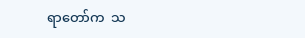ရာတော်က  သ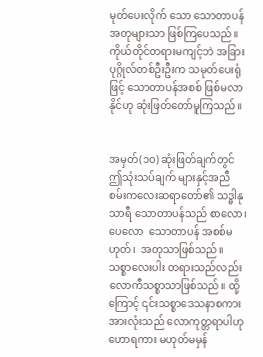မုတ်ပေးလိုက် သော သောတာပန်အတုများသာ ဖြစ်ကြပေသည်။ ကိုယ်တိုင်တရားမကျင့်ဘဲ အခြားပုဂ္ဂိုလ်တစ်ဦးဦးက သမုတ်ပေးရုံဖြင့် သောတာပန်အစစ် ဖြစ်မလာနိုင်ဟု ဆုံးဖြတ်တော်မူကြသည်။


အမှတ်(၁၀) ဆုံးဖြတ်ချက်တွင် ဤသုံးသပ်ချက် များနှင့်အညီ စမ်းကလေးဆရာတော်၏ သဒ္ဓါနုသာရီ သောတာပန်သည် စာလော၊ ပေလော  သောတာပန် အစစ်မဟုတ်၊  အတုသာဖြစ်သည်။ သစ္စာလေးပါး တရားသည်လည်း    လောကီသစ္စာသာဖြစ်သည်။ ထို့ကြောင့် ၎င်းသစ္စာဒေသနာစကားအားလုံးသည် လောကုတ္တရာပါဟု ဟောရကား မဟုတ်မမှန်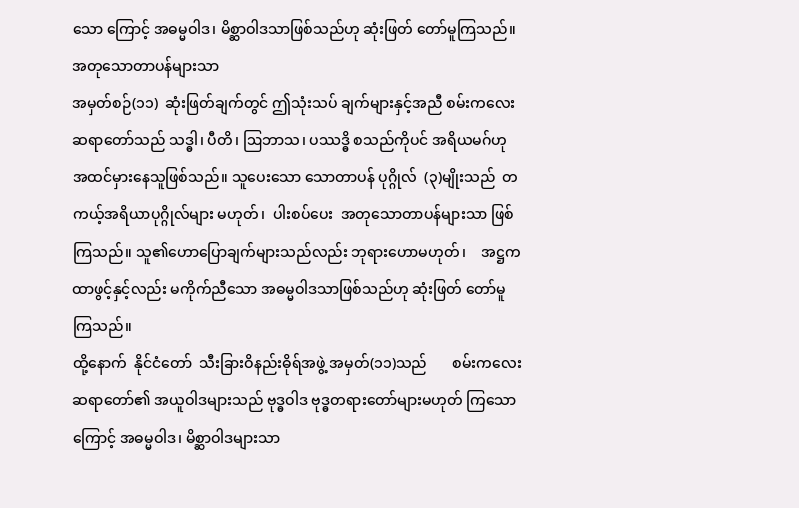သော ကြောင့် အဓမ္မဝါဒ၊ မိစ္ဆာဝါဒသာဖြစ်သည်ဟု ဆုံးဖြတ် တော်မူကြသည်။
အတုသောတာပန်များသာ
အမှတ်စဉ်(၁၁)  ဆုံးဖြတ်ချက်တွင် ဤသုံးသပ် ချက်များနှင့်အညီ စမ်းကလေးဆရာတော်သည် သဒ္ဓါ၊ ပီတိ၊ ဩဘာသ၊ ပဿဒ္ဓိ စသည်ကိုပင် အရိယမဂ်ဟု အထင်မှားနေသူဖြစ်သည်။ သူပေးသော သောတာပန် ပုဂ္ဂိုလ်  (၃)မျိုးသည်  တကယ့်အရိယာပုဂ္ဂိုလ်များ မဟုတ်၊  ပါးစပ်ပေး  အတုသောတာပန်များသာ ဖြစ်ကြသည်။ သူ၏ဟောပြောချက်များသည်လည်း ဘုရားဟောမဟုတ်၊    အဋ္ဌကထာဖွင့်နှင့်လည်း မကိုက်ညီသော အဓမ္မဝါဒသာဖြစ်သည်ဟု ဆုံးဖြတ် တော်မူကြသည်။
ထို့နောက်  နိုင်ငံတော်  သီးခြားဝိနည်းဓိုရ်အဖွဲ့ အမှတ်(၁၁)သည်       စမ်းကလေးဆရာတော်၏ အယူဝါဒများသည် ဗုဒ္ဓဝါဒ ဗုဒ္ဓတရားတော်များမဟုတ် ကြသောကြောင့် အဓမ္မဝါဒ၊ မိစ္ဆာဝါဒများသာ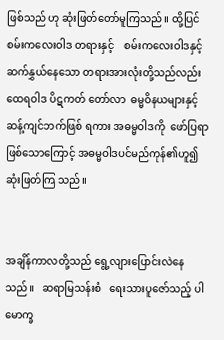ဖြစ်သည် ဟု ဆုံးဖြတ်တော်မူကြသည်။ ထို့ပြင် စမ်းကလေးဝါဒ တရားနှင့်    စမ်းကလေးဝါဒနှင့်ဆက်နွှယ်နေသော တရားအားလုံးတို့သည်လည်း  ထေရဝါဒ ပိဋကတ် တော်လာ  ဓမ္မဝိနယများနှင့်  ဆန့်ကျင်ဘက်ဖြစ် ရကား အဓမ္မဝါဒကို  ဖော်ပြရာဖြစ်သောကြောင့် အဓမ္မဝါဒပင်မည်ကုန်၏ဟူ၍         ဆုံးဖြတ်ကြ သည်။


အချိန်ကာလတို့သည် ရွေ့လျားပြောင်းလဲနေ သည်။   ဆရာမြသန်းစံ   ရေးသားပူဇော်သည့် ပါမောက္ခ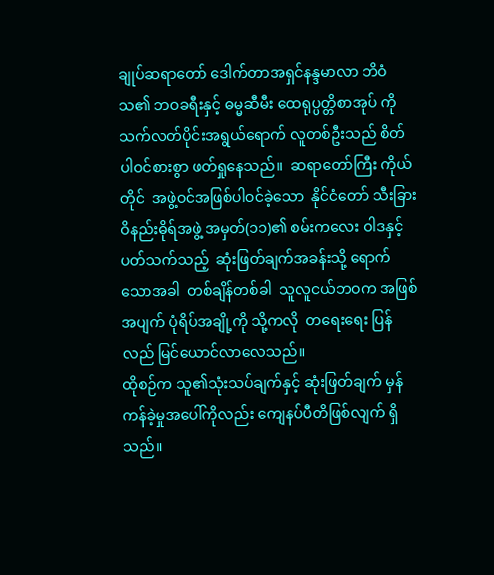ချုပ်ဆရာတော် ဒေါက်တာအရှင်နန္ဒမာလာ ဘိဝံသ၏ ဘဝခရီးနှင့် ဓမ္မဆီမီး ထေရုပ္ပတ္တိစာအုပ် ကို  သက်လတ်ပိုင်းအရွယ်ရောက် လူတစ်ဦးသည် စိတ်ပါဝင်စားစွာ ဖတ်ရှုနေသည်။  ဆရာတော်ကြီး ကိုယ်တိုင်  အဖွဲ့ဝင်အဖြစ်ပါဝင်ခဲ့သော  နိုင်ငံတော် သီးခြားဝိနည်းဓိုရ်အဖွဲ့ အမှတ်(၁၁)၏ စမ်းကလေး ဝါဒနှင့်ပတ်သက်သည့်  ဆုံးဖြတ်ချက်အခန်းသို့ ရောက်သောအခါ  တစ်ချိန်တစ်ခါ  သူလူငယ်ဘဝက အဖြစ်အပျက် ပုံရိပ်အချို့ကို သို့ကလို  တရေးရေး ပြန်လည် မြင်ယောင်လာလေသည်။
ထိုစဉ်က သူ၏သုံးသပ်ချက်နှင့် ဆုံးဖြတ်ချက် မှန်ကန်ခဲ့မှုအပေါ်ကိုလည်း ကျေနပ်ပီတိဖြစ်လျက် ရှိသည်။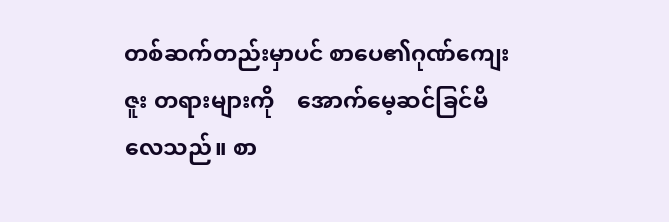တစ်ဆက်တည်းမှာပင် စာပေ၏ဂုဏ်ကျေးဇူး တရားများကို    အောက်မေ့ဆင်ခြင်မိလေသည်။ စာ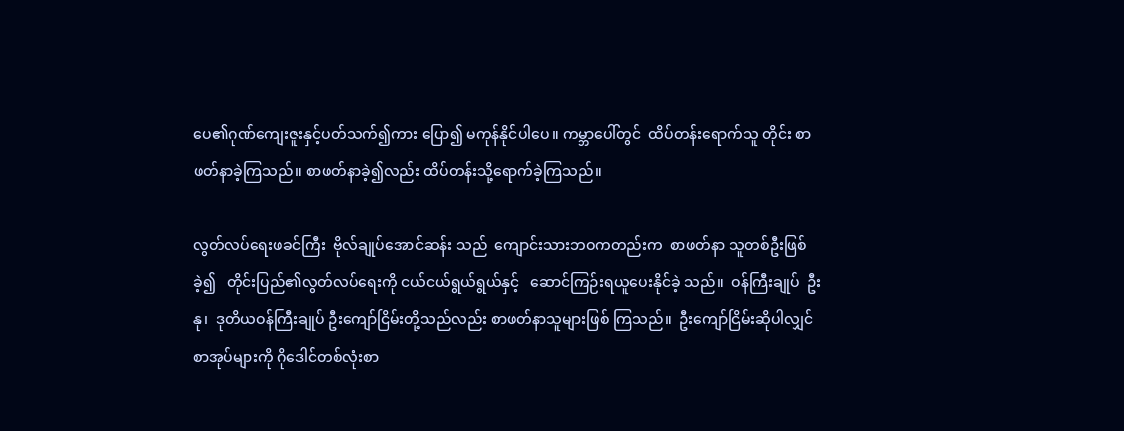ပေ၏ဂုဏ်ကျေးဇူးနှင့်ပတ်သက်၍ကား ပြော၍ မကုန်နိုင်ပါပေ။ ကမ္ဘာပေါ်တွင်  ထိပ်တန်းရောက်သူ တိုင်း စာဖတ်နာခဲ့ကြသည်။ စာဖတ်နာခဲ့၍လည်း ထိပ်တန်းသို့ရောက်ခဲ့ကြသည်။

လွတ်လပ်ရေးဖခင်ကြီး  ဗိုလ်ချုပ်အောင်ဆန်း သည်  ကျောင်းသားဘဝကတည်းက  စာဖတ်နာ သူတစ်ဦးဖြစ်ခဲ့၍   တိုင်းပြည်၏လွတ်လပ်ရေးကို ငယ်ငယ်ရွယ်ရွယ်နှင့်   ဆောင်ကြဉ်းရယူပေးနိုင်ခဲ့ သည်။  ဝန်ကြီးချုပ်  ဦးနု၊  ဒုတိယဝန်ကြီးချုပ် ဦးကျော်ငြိမ်းတို့သည်လည်း စာဖတ်နာသူများဖြစ် ကြသည်။  ဦးကျော်ငြိမ်းဆိုပါလျှင် စာအုပ်များကို ဂိုဒေါင်တစ်လုံးစာ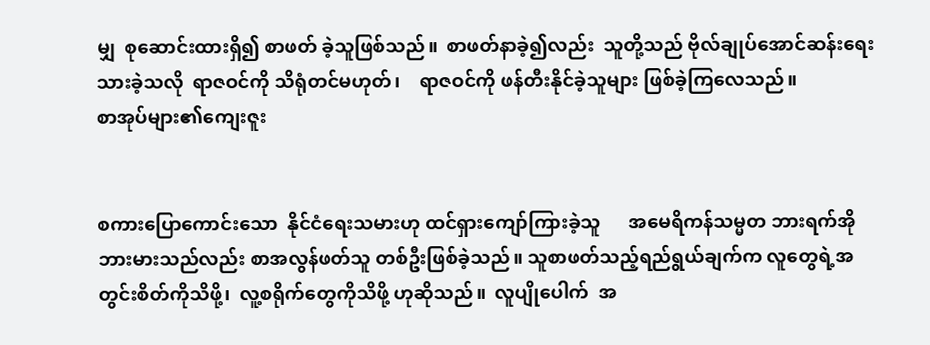မျှ  စုဆောင်းထားရှိ၍ စာဖတ် ခဲ့သူဖြစ်သည်။  စာဖတ်နာခဲ့၍လည်း  သူတို့သည် ဗိုလ်ချုပ်အောင်ဆန်းရေးသားခဲ့သလို  ရာဇဝင်ကို သိရုံတင်မဟုတ်၊    ရာဇဝင်ကို ဖန်တီးနိုင်ခဲ့သူများ ဖြစ်ခဲ့ကြလေသည်။
စာအုပ်များ၏ကျေးဇူး


စကားပြောကောင်းသော  နိုင်ငံရေးသမားဟု ထင်ရှားကျော်ကြားခဲ့သူ      အမေရိကန်သမ္မတ ဘားရက်အိုဘားမားသည်လည်း စာအလွန်ဖတ်သူ တစ်ဦးဖြစ်ခဲ့သည်။ သူစာဖတ်သည့်ရည်ရွယ်ချက်က လူတွေရဲ့အတွင်းစိတ်ကိုသိဖို့၊  လူ့စရိုက်တွေကိုသိဖို့ ဟုဆိုသည်။  လူပျိုပေါက်  အ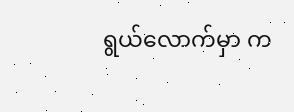ရွယ်လောက်မှာ က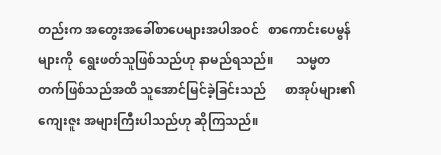တည်းက အတွေးအခေါ်စာပေများအပါအဝင်   စာကောင်းပေမွန်များကို  ရွေးဖတ်သူဖြစ်သည်ဟု နာမည်ရသည်။       သမ္မတတက်ဖြစ်သည်အထိ သူအောင်မြင်ခဲ့ခြင်းသည်      စာအုပ်များ၏ကျေးဇူး အများကြီးပါသည်ဟု ဆိုကြသည်။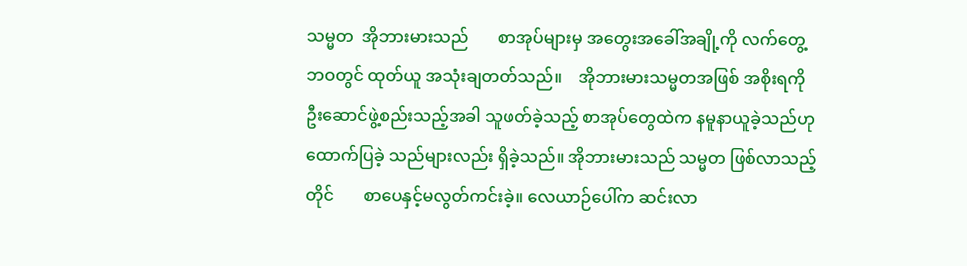သမ္မတ  အိုဘားမားသည်       စာအုပ်များမှ အတွေးအခေါ်အချို့ကို လက်တွေ့ဘဝတွင် ထုတ်ယူ အသုံးချတတ်သည်။    အိုဘားမားသမ္မတအဖြစ် အစိုးရကိုဦးဆောင်ဖွဲ့စည်းသည့်အခါ သူဖတ်ခဲ့သည့် စာအုပ်တွေထဲက နမူနာယူခဲ့သည်ဟု ထောက်ပြခဲ့ သည်များလည်း ရှိခဲ့သည်။ အိုဘားမားသည် သမ္မတ ဖြစ်လာသည့်တိုင်       စာပေနှင့်မလွတ်ကင်းခဲ့။ လေယာဉ်ပေါ်က ဆင်းလာ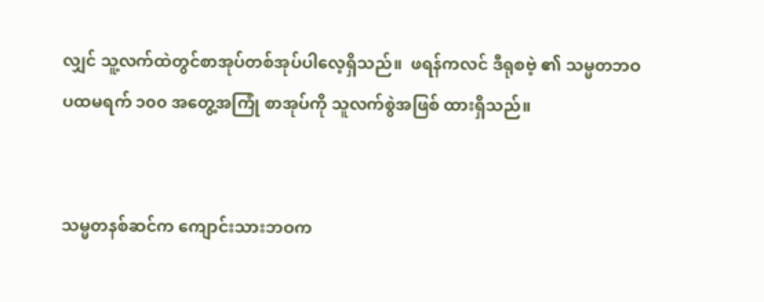လျှင် သူ့လက်ထဲတွင်စာအုပ်တစ်အုပ်ပါလေ့ရှိသည်။  ဖရန်ကလင် ဒီရုစဗဲ့ ၏ သမ္မတဘဝ ပထမရက် ၁၀၀ အတွေ့အကြုံ စာအုပ်ကို သူလက်စွဲအဖြစ် ထားရှိသည်။


သမ္မတနစ်ဆင်က ကျောင်းသားဘဝက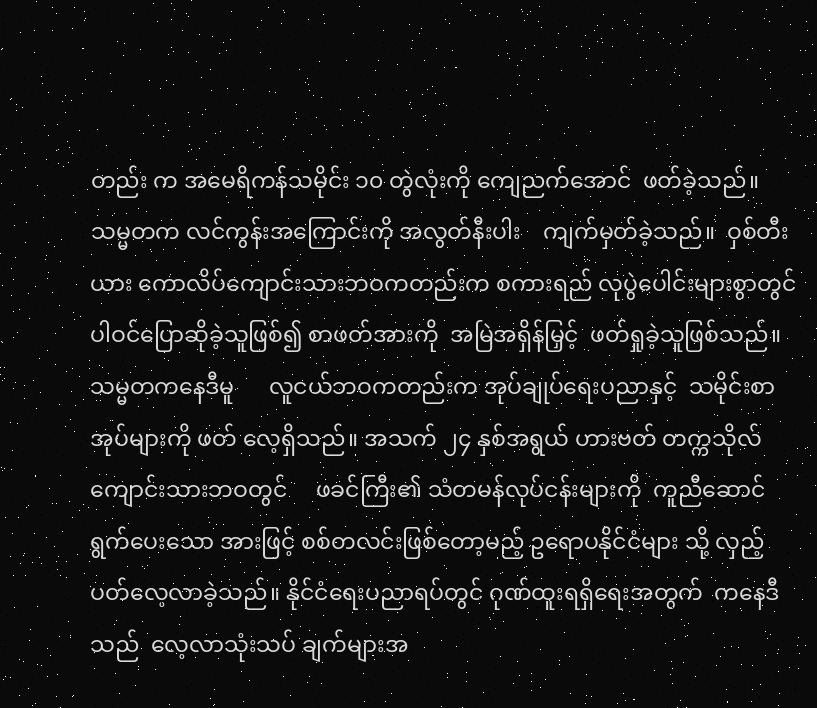တည်း က အမေရိကန်သမိုင်း ၁၀ တွဲလုံးကို ကျေညက်အောင်  ဖတ်ခဲ့သည်။  သမ္မတက လင်ကွန်းအကြောင်းကို အလွတ်နီးပါး    ကျက်မှတ်ခဲ့သည်။  ဝှစ်တီးယား ကောလိပ်ကျောင်းသားဘဝကတည်းက စကားရည် လုပွဲပေါင်းများစွာတွင်     ပါဝင်ပြောဆိုခဲ့သူဖြစ်၍ စာဖတ်အားကို  အမြဲအရှိန်မြှင့်  ဖတ်ရှုခဲ့သူဖြစ်သည်။
သမ္မတကနေဒီမူ      လူငယ်ဘဝကတည်းက အုပ်ချုပ်ရေးပညာနှင့်  သမိုင်းစာအုပ်များကို ဖတ် လေ့ရှိသည်။ အသက် ၂၄ နှစ်အရွယ် ဟားဗတ် တက္ကသိုလ်ကျောင်းသားဘဝတွင်     ဖခင်ကြီး၏ သံတမန်လုပ်ငန်းများကို  ကူညီဆောင်ရွက်ပေးသော အားဖြင့် စစ်တလင်းဖြစ်တော့မည့် ဥရောပနိုင်ငံများ သို့ လှည့်ပတ်လေ့လာခဲ့သည်။ နိုင်ငံရေးပညာရပ်တွင် ဂုဏ်ထူးရရှိရေးအတွက်  ကနေဒီသည်  လေ့လာသုံးသပ် ချက်များအ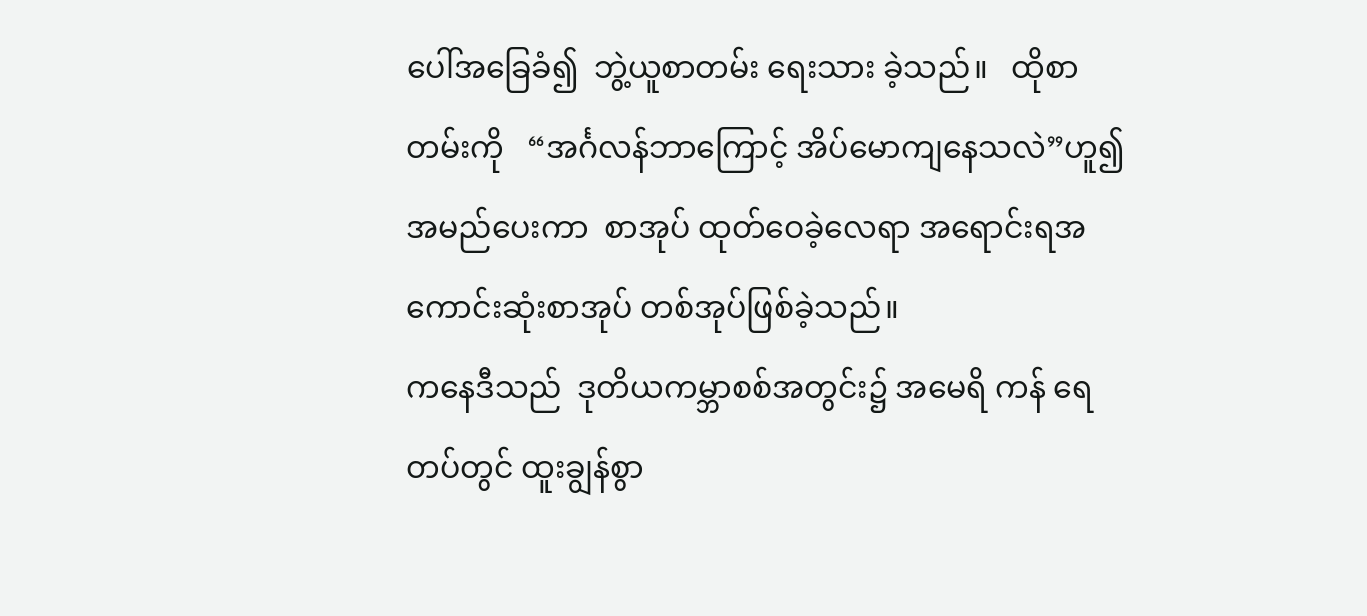ပေါ်အခြေခံ၍  ဘွဲ့ယူစာတမ်း ရေးသား ခဲ့သည်။   ထိုစာတမ်းကို   “အင်္ဂလန်ဘာကြောင့် အိပ်မောကျနေသလဲ”ဟူ၍ အမည်ပေးကာ  စာအုပ် ထုတ်ဝေခဲ့လေရာ အရောင်းရအကောင်းဆုံးစာအုပ် တစ်အုပ်ဖြစ်ခဲ့သည်။
ကနေဒီသည်  ဒုတိယကမ္ဘာစစ်အတွင်း၌ အမေရိ ကန် ရေတပ်တွင် ထူးချွန်စွာ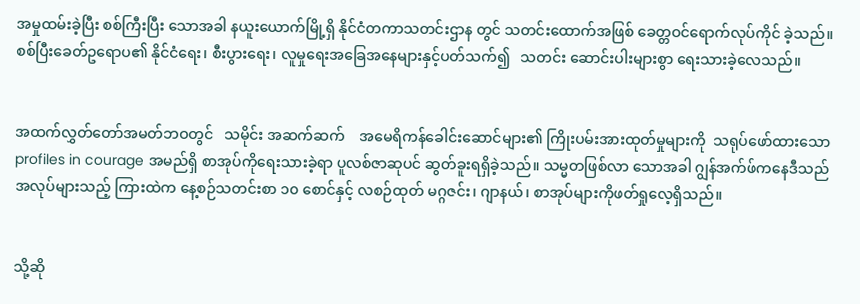အမှုထမ်းခဲ့ပြီး စစ်ကြီးပြီး သောအခါ နယူးယောက်မြို့ရှိ နိုင်ငံတကာသတင်းဌာန တွင် သတင်းထောက်အဖြစ် ခေတ္တဝင်ရောက်လုပ်ကိုင် ခဲ့သည်။ စစ်ပြီးခေတ်ဥရောပ၏ နိုင်ငံရေး၊ စီးပွားရေး၊ လူမှုရေးအခြေအနေများနှင့်ပတ်သက်၍   သတင်း ဆောင်းပါးများစွာ ရေးသားခဲ့လေသည်။


အထက်လွှတ်တော်အမတ်ဘဝတွင်   သမိုင်း အဆက်ဆက်    အမေရိကန်ခေါင်းဆောင်များ၏ ကြိုးပမ်းအားထုတ်မှုများကို  သရုပ်ဖော်ထားသော profiles in courage အမည်ရှိ စာအုပ်ကိုရေးသားခဲ့ရာ ပူလစ်ဇာဆုပင် ဆွတ်ခူးရရှိခဲ့သည်။ သမ္မတဖြစ်လာ သောအခါ ဂျွန်အက်ဖ်ကနေဒီသည် အလုပ်များသည့် ကြားထဲက နေ့စဉ်သတင်းစာ ၁၀ စောင်နှင့် လစဉ်ထုတ် မဂ္ဂဇင်း၊ ဂျာနယ်၊ စာအုပ်များကိုဖတ်ရှုလေ့ရှိသည်။


သို့ဆို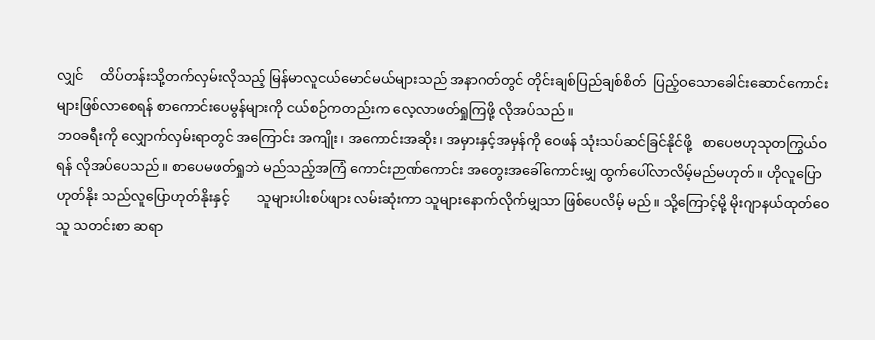လျှင်     ထိပ်တန်းသို့တက်လှမ်းလိုသည့် မြန်မာလူငယ်မောင်မယ်များသည် အနာဂတ်တွင် တိုင်းချစ်ပြည်ချစ်စိတ်  ပြည့်ဝသောခေါင်းဆောင်ကောင်းများဖြစ်လာစေရန် စာကောင်းပေမွန်များကို ငယ်စဉ်ကတည်းက လေ့လာဖတ်ရှုကြဖို့ လိုအပ်သည်။
ဘဝခရီးကို လျှောက်လှမ်းရာတွင် အကြောင်း အကျိုး၊ အကောင်းအဆိုး၊ အမှားနှင့်အမှန်ကို ဝေဖန် သုံးသပ်ဆင်ခြင်နိုင်ဖို့   စာပေဗဟုသုတကြွယ်ဝရန် လိုအပ်ပေသည်။ စာပေမဖတ်ရှုဘဲ မည်သည့်အကြံ ကောင်းဉာဏ်ကောင်း အတွေးအခေါ်ကောင်းမျှ ထွက်ပေါ်လာလိမ့်မည်မဟုတ်။ ဟိုလူပြောဟုတ်နိုး သည်လူပြောဟုတ်နိုးနှင့်        သူများပါးစပ်ဖျား လမ်းဆုံးကာ သူများနောက်လိုက်မျှသာ ဖြစ်ပေလိမ့် မည်။ သို့ကြောင့်မို့ မိုးဂျာနယ်ထုတ်ဝေသူ သတင်းစာ ဆရာ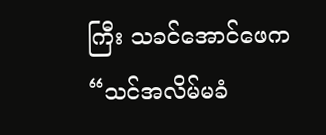ကြီး သခင်အောင်ဖေက “သင်အလိမ်မခံ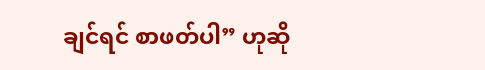ချင်ရင် စာဖတ်ပါ” ဟုဆို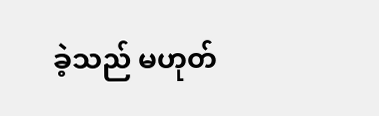ခဲ့သည် မဟုတ်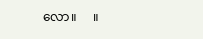လော။     ။